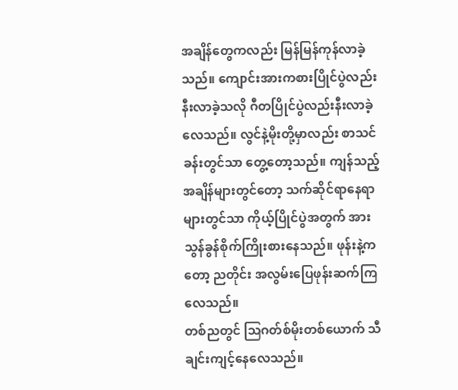အချိန်တွေကလည်း မြန်မြန်ကုန်လာခဲ့သည်။ ကျောင်းအားကစားပြိုင်ပွဲလည်းနီးလာခဲ့သလို ဂီတပြိုင်ပွဲလည်းနီးလာခဲ့လေသည်။ လွင်နဲ့မိုးတို့မှာလည်း စာသင်ခန်းတွင်သာ တွေ့တော့သည်။ ကျန်သည့်အချိန်များတွင်တော့ သက်ဆိုင်ရာနေရာများတွင်သာ ကိုယ့်ပြိုင်ပွဲအတွက် အားသွန်ခွန်စိုက်ကြိုးစားနေသည်။ ဖုန်းနဲ့ကတော့ ညတိုင်း အလွမ်းပြေဖုန်းဆက်ကြလေသည်။
တစ်ညတွင် ဩဂတ်စ်မိုးတစ်ယောက် သီချင်းကျင့်နေလေသည်။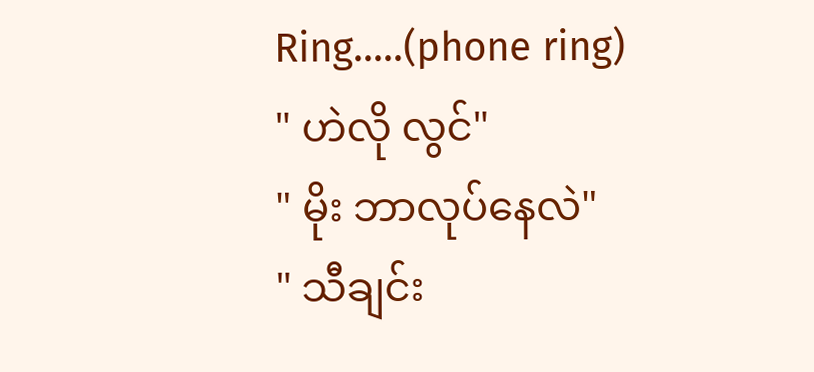Ring.....(phone ring)
" ဟဲလို လွင်"
" မိုး ဘာလုပ်နေလဲ"
" သီချင်း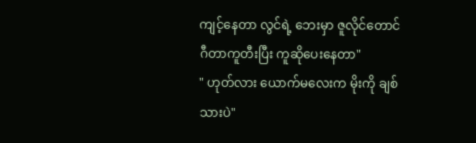ကျင့်နေတာ လွင်ရဲ့ ဘေးမှာ ဇူလိုင်တောင် ဂီတာကူတီးပြီး ကူဆိုပေးနေတာ"
" ဟုတ်လား ယောက်မလေးက မိုးကို ချစ်သားပဲ"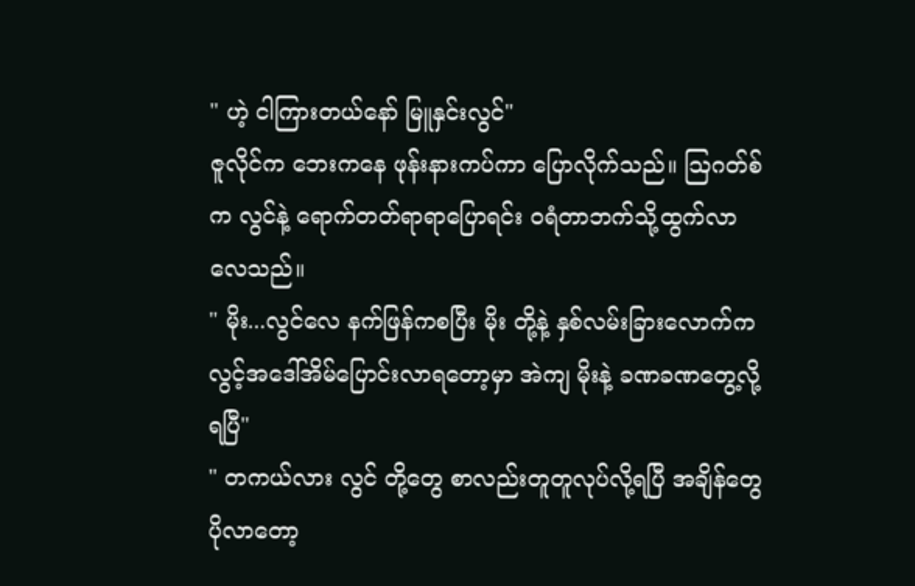" ဟဲ့ ငါကြားတယ်နော် မြူနှင်းလွင်"
ဇူလိုင်က ဘေးကနေ ဖုန်းနားကပ်ကာ ပြောလိုက်သည်။ ဩဂတ်စ်က လွင်နဲ့ ရောက်တတ်ရာရာပြောရင်း ဝရံတာဘက်သို့ထွက်လာလေသည်။
" မိုး...လွင်လေ နက်ဖြန်ကစပြီး မိုး တို့နဲ့ နှစ်လမ်းခြားလောက်က လွင့်အဒေါ်အိမ်ပြောင်းလာရတော့မှာ အဲကျ မိုးနဲ့ ခဏခဏတွေ့လို့ရပြီ"
" တကယ်လား လွင် တို့တွေ စာလည်းတူတူလုပ်လို့ရပြီ အချိန်တွေပိုလာတော့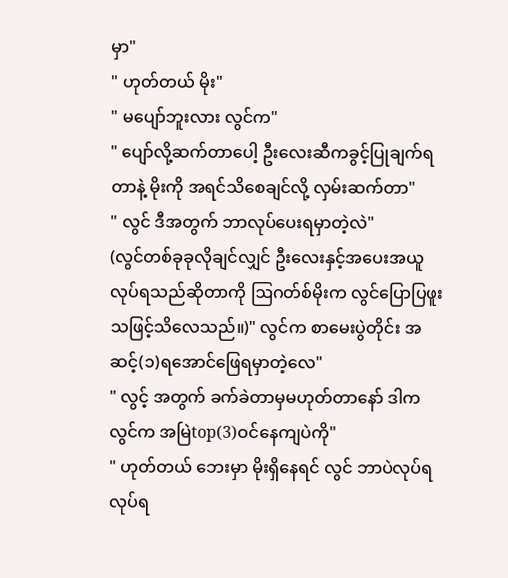မှာ"
" ဟုတ်တယ် မိုး"
" မပျော်ဘူးလား လွင်က"
" ပျော်လို့ဆက်တာပေါ့ ဦးလေးဆီကခွင့်ပြုချက်ရတာနဲ့ မိုးကို အရင်သိစေချင်လို့ လှမ်းဆက်တာ"
" လွင် ဒီအတွက် ဘာလုပ်ပေးရမှာတဲ့လဲ"
(လွင်တစ်ခုခုလိုချင်လျှင် ဦးလေးနှင့်အပေးအယူလုပ်ရသည်ဆိုတာကို ဩဂတ်စ်မိုးက လွင်ပြောပြဖူးသဖြင့်သိလေသည်။)" လွင်က စာမေးပွဲတိုင်း အဆင့်(၁)ရအောင်ဖြေရမှာတဲ့လေ"
" လွင့် အတွက် ခက်ခဲတာမှမဟုတ်တာနော် ဒါက လွင်က အမြဲtop(3)ဝင်နေကျပဲကို"
" ဟုတ်တယ် ဘေးမှာ မိုးရှိနေရင် လွင် ဘာပဲလုပ်ရလုပ်ရ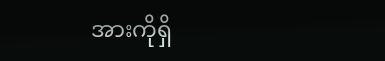အားကိုရှိ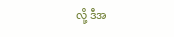လို့ ဒီအ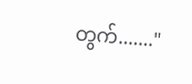တွက်......."